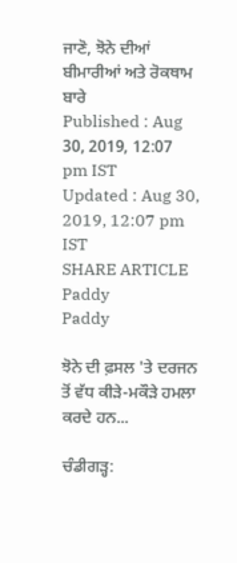ਜਾਣੋ, ਝੋਨੇ ਦੀਆਂ ਬੀਮਾਰੀਆਂ ਅਤੇ ਰੋਕਥਾਮ ਬਾਰੇ
Published : Aug 30, 2019, 12:07 pm IST
Updated : Aug 30, 2019, 12:07 pm IST
SHARE ARTICLE
Paddy
Paddy

ਝੋਨੇ ਦੀ ਫ਼ਸਲ 'ਤੇ ਦਰਜਨ ਤੋਂ ਵੱਧ ਕੀੜੇ-ਮਕੌੜੇ ਹਮਲਾ ਕਰਦੇ ਹਨ...

ਚੰਡੀਗੜ੍ਹ: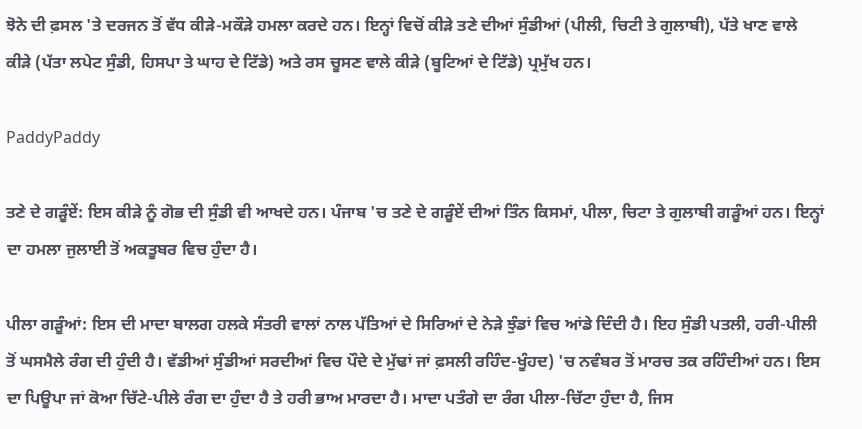ਝੋਨੇ ਦੀ ਫ਼ਸਲ 'ਤੇ ਦਰਜਨ ਤੋਂ ਵੱਧ ਕੀੜੇ-ਮਕੌੜੇ ਹਮਲਾ ਕਰਦੇ ਹਨ। ਇਨ੍ਹਾਂ ਵਿਚੋਂ ਕੀੜੇ ਤਣੇ ਦੀਆਂ ਸੁੰਡੀਆਂ (ਪੀਲੀ, ਚਿਟੀ ਤੇ ਗੁਲਾਬੀ), ਪੱਤੇ ਖਾਣ ਵਾਲੇ ਕੀੜੇ (ਪੱਤਾ ਲਪੇਟ ਸੁੰਡੀ, ਹਿਸਪਾ ਤੇ ਘਾਹ ਦੇ ਟਿੱਡੇ) ਅਤੇ ਰਸ ਚੂਸਣ ਵਾਲੇ ਕੀੜੇ (ਬੂਟਿਆਂ ਦੇ ਟਿੱਡੇ) ਪ੍ਰਮੁੱਖ ਹਨ।

PaddyPaddy

ਤਣੇ ਦੇ ਗੜੂੰਏਂ: ਇਸ ਕੀੜੇ ਨੂੰ ਗੋਭ ਦੀ ਸੁੰਡੀ ਵੀ ਆਖਦੇ ਹਨ। ਪੰਜਾਬ 'ਚ ਤਣੇ ਦੇ ਗੜੂੰਏਂ ਦੀਆਂ ਤਿੰਨ ਕਿਸਮਾਂ, ਪੀਲਾ, ਚਿਟਾ ਤੇ ਗੁਲਾਬੀ ਗੜੂੰਆਂ ਹਨ। ਇਨ੍ਹਾਂ ਦਾ ਹਮਲਾ ਜੁਲਾਈ ਤੋਂ ਅਕਤੂਬਰ ਵਿਚ ਹੁੰਦਾ ਹੈ।

ਪੀਲਾ ਗੜੂੰਆਂ: ਇਸ ਦੀ ਮਾਦਾ ਬਾਲਗ ਹਲਕੇ ਸੰਤਰੀ ਵਾਲਾਂ ਨਾਲ ਪੱਤਿਆਂ ਦੇ ਸਿਰਿਆਂ ਦੇ ਨੇੜੇ ਝੁੰਡਾਂ ਵਿਚ ਆਂਡੇ ਦਿੰਦੀ ਹੈ। ਇਹ ਸੁੰਡੀ ਪਤਲੀ, ਹਰੀ-ਪੀਲੀ ਤੋਂ ਘਸਮੈਲੇ ਰੰਗ ਦੀ ਹੁੰਦੀ ਹੈ। ਵੱਡੀਆਂ ਸੁੰਡੀਆਂ ਸਰਦੀਆਂ ਵਿਚ ਪੌਦੇ ਦੇ ਮੁੱਢਾਂ ਜਾਂ ਫ਼ਸਲੀ ਰਹਿੰਦ-ਖੂੰਹਦ) 'ਚ ਨਵੰਬਰ ਤੋਂ ਮਾਰਚ ਤਕ ਰਹਿੰਦੀਆਂ ਹਨ। ਇਸ ਦਾ ਪਿਊਪਾ ਜਾਂ ਕੋਆ ਚਿੱਟੇ-ਪੀਲੇ ਰੰਗ ਦਾ ਹੁੰਦਾ ਹੈ ਤੇ ਹਰੀ ਭਾਅ ਮਾਰਦਾ ਹੈ। ਮਾਦਾ ਪਤੰਗੇ ਦਾ ਰੰਗ ਪੀਲਾ-ਚਿੱਟਾ ਹੁੰਦਾ ਹੈ, ਜਿਸ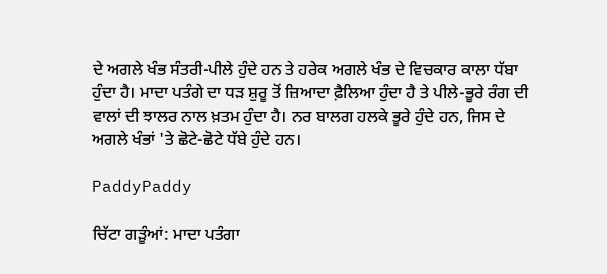ਦੇ ਅਗਲੇ ਖੰਭ ਸੰਤਰੀ-ਪੀਲੇ ਹੁੰਦੇ ਹਨ ਤੇ ਹਰੇਕ ਅਗਲੇ ਖੰਭ ਦੇ ਵਿਚਕਾਰ ਕਾਲਾ ਧੱਬਾ ਹੁੰਦਾ ਹੈ। ਮਾਦਾ ਪਤੰਗੇ ਦਾ ਧੜ ਸ਼ੁਰੂ ਤੋਂ ਜ਼ਿਆਦਾ ਫ਼ੈਲਿਆ ਹੁੰਦਾ ਹੈ ਤੇ ਪੀਲੇ-ਭੂਰੇ ਰੰਗ ਦੀ ਵਾਲਾਂ ਦੀ ਝਾਲਰ ਨਾਲ ਖ਼ਤਮ ਹੁੰਦਾ ਹੈ। ਨਰ ਬਾਲਗ ਹਲਕੇ ਭੂਰੇ ਹੁੰਦੇ ਹਨ, ਜਿਸ ਦੇ ਅਗਲੇ ਖੰਭਾਂ 'ਤੇ ਛੋਟੇ-ਛੋਟੇ ਧੱਬੇ ਹੁੰਦੇ ਹਨ।

PaddyPaddy

ਚਿੱਟਾ ਗੜੂੰਆਂ: ਮਾਦਾ ਪਤੰਗਾ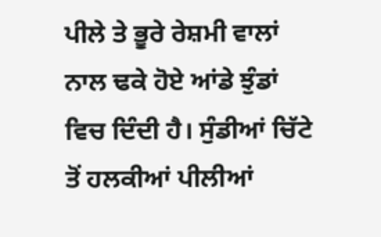ਪੀਲੇ ਤੇ ਭੂਰੇ ਰੇਸ਼ਮੀ ਵਾਲਾਂ ਨਾਲ ਢਕੇ ਹੋਏ ਆਂਡੇ ਝੁੰਡਾਂ ਵਿਚ ਦਿੰਦੀ ਹੈ। ਸੁੰਡੀਆਂ ਚਿੱਟੇ ਤੋਂ ਹਲਕੀਆਂ ਪੀਲੀਆਂ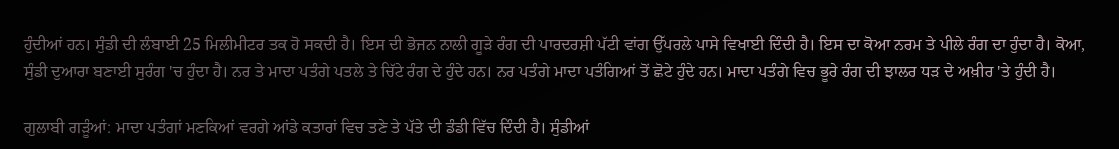ਹੁੰਦੀਆਂ ਹਨ। ਸੁੰਡੀ ਦੀ ਲੰਬਾਈ 25 ਮਿਲੀਮੀਟਰ ਤਕ ਹੋ ਸਕਦੀ ਹੈ। ਇਸ ਦੀ ਭੋਜਨ ਨਾਲੀ ਗੂੜੇ ਰੰਗ ਦੀ ਪਾਰਦਰਸ਼ੀ ਪੱਟੀ ਵਾਂਗ ਉੱਪਰਲੇ ਪਾਸੇ ਵਿਖਾਈ ਦਿੰਦੀ ਹੈ। ਇਸ ਦਾ ਕੋਆ ਨਰਮ ਤੇ ਪੀਲੇ ਰੰਗ ਦਾ ਹੁੰਦਾ ਹੈ। ਕੋਆ, ਸੁੰਡੀ ਦੁਆਰਾ ਬਣਾਈ ਸੁਰੰਗ 'ਚ ਹੁੰਦਾ ਹੈ। ਨਰ ਤੇ ਮਾਦਾ ਪਤੰਗੇ ਪਤਲੇ ਤੇ ਚਿੱਟੇ ਰੰਗ ਦੇ ਹੁੰਦੇ ਹਨ। ਨਰ ਪਤੰਗੇ ਮਾਦਾ ਪਤੰਗਿਆਂ ਤੋਂ ਛੋਟੇ ਹੁੰਦੇ ਹਨ। ਮਾਦਾ ਪਤੰਗੇ ਵਿਚ ਭੂਰੇ ਰੰਗ ਦੀ ਝਾਲਰ ਧੜ ਦੇ ਅਖ਼ੀਰ 'ਤੇ ਹੁੰਦੀ ਹੈ।

ਗੁਲਾਬੀ ਗੜੂੰਆਂ: ਮਾਦਾ ਪਤੰਗਾਂ ਮਣਕਿਆਂ ਵਰਗੇ ਆਂਡੇ ਕਤਾਰਾਂ ਵਿਚ ਤਣੇ ਤੇ ਪੱਤੇ ਦੀ ਡੰਡੀ ਵਿੱਚ ਦਿੰਦੀ ਹੈ। ਸੁੰਡੀਆਂ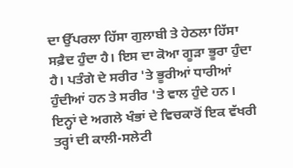ਦਾ ਉੱਪਰਲਾ ਹਿੱਸਾ ਗੁਲਾਬੀ ਤੇ ਹੇਠਲਾ ਹਿੱਸਾ ਸਫ਼ੈਦ ਹੁੰਦਾ ਹੈ। ਇਸ ਦਾ ਕੋਆ ਗੂੜਾ ਭੂਰਾ ਹੁੰਦਾ ਹੈ। ਪਤੰਗੇ ਦੇ ਸਰੀਰ 'ਤੇ ਭੂਰੀਆਂ ਧਾਰੀਆਂ ਹੁੰਦੀਆਂ ਹਨ ਤੇ ਸਰੀਰ 'ਤੇ ਵਾਲ ਹੁੰਦੇ ਹਨ। ਇਨ੍ਹਾਂ ਦੇ ਅਗਲੇ ਖੰਭਾਂ ਦੇ ਵਿਚਕਾਰੋਂ ਇਕ ਵੱਖਰੀ ਤਰ੍ਹਾਂ ਦੀ ਕਾਲੀ-ਸਲੇਟੀ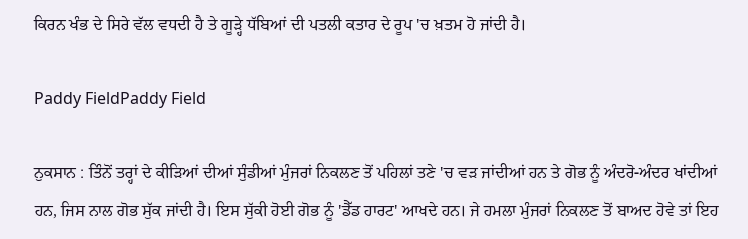ਕਿਰਨ ਖੰਭ ਦੇ ਸਿਰੇ ਵੱਲ ਵਧਦੀ ਹੈ ਤੇ ਗੂੜ੍ਹੇ ਧੱਬਿਆਂ ਦੀ ਪਤਲੀ ਕਤਾਰ ਦੇ ਰੂਪ 'ਚ ਖ਼ਤਮ ਹੋ ਜਾਂਦੀ ਹੈ।

Paddy FieldPaddy Field

ਨੁਕਸਾਨ : ਤਿੰਨੋਂ ਤਰ੍ਹਾਂ ਦੇ ਕੀੜਿਆਂ ਦੀਆਂ ਸੁੰਡੀਆਂ ਮੁੰਜਰਾਂ ਨਿਕਲਣ ਤੋਂ ਪਹਿਲਾਂ ਤਣੇ 'ਚ ਵੜ ਜਾਂਦੀਆਂ ਹਨ ਤੇ ਗੋਭ ਨੂੰ ਅੰਦਰੋ-ਅੰਦਰ ਖਾਂਦੀਆਂ ਹਨ, ਜਿਸ ਨਾਲ ਗੋਭ ਸੁੱਕ ਜਾਂਦੀ ਹੈ। ਇਸ ਸੁੱਕੀ ਹੋਈ ਗੋਭ ਨੂੰ 'ਡੈੱਡ ਹਾਰਟ' ਆਖਦੇ ਹਨ। ਜੇ ਹਮਲਾ ਮੁੰਜਰਾਂ ਨਿਕਲਣ ਤੋਂ ਬਾਅਦ ਹੋਵੇ ਤਾਂ ਇਹ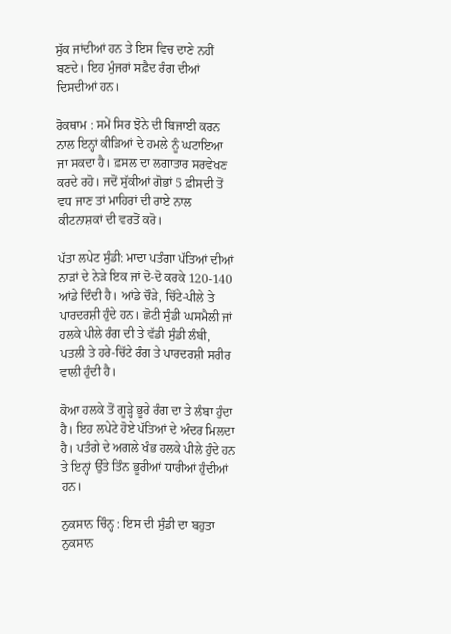ਸੁੱਕ ਜਾਂਦੀਆਂ ਹਨ ਤੇ ਇਸ ਵਿਚ ਦਾਣੇ ਨਹੀਂ ਬਣਦੇ। ਇਹ ਮੁੰਜਰਾਂ ਸਫ਼ੈਦ ਰੰਗ ਦੀਆਂ ਦਿਸਦੀਆਂ ਹਨ।

ਰੋਕਥਾਮ : ਸਮੇਂ ਸਿਰ ਝੋਨੇ ਦੀ ਬਿਜਾਈ ਕਰਨ ਨਾਲ ਇਨ੍ਹਾਂ ਕੀੜਿਆਂ ਦੇ ਹਮਲੇ ਨੂੰ ਘਟਾਇਆ ਜਾ ਸਕਦਾ ਹੈ। ਫ਼ਸਲ ਦਾ ਲਗਾਤਾਰ ਸਰਵੇਖਣ ਕਰਦੇ ਰਹੋ। ਜਦੋਂ ਸੁੱਕੀਆਂ ਗੋਭਾਂ 5 ਫ਼ੀਸਦੀ ਤੋਂ ਵਧ ਜਾਣ ਤਾਂ ਮਾਹਿਰਾਂ ਦੀ ਰਾਏ ਨਾਲ ਕੀਟਨਾਸ਼ਕਾਂ ਦੀ ਵਰਤੋਂ ਕਰੋ।

ਪੱਤਾ ਲਪੇਟ ਸੁੰਡੀ: ਮਾਦਾ ਪਤੰਗਾ ਪੱਤਿਆਂ ਦੀਆਂ ਨਾੜਾਂ ਦੇ ਨੇੜੇ ਇਕ ਜਾਂ ਦੋ-ਦੋ ਕਰਕੇ 120-140 ਆਂਡੇ ਦਿੰਦੀ ਹੈ। ਆਂਡੇ ਚੌੜੇ, ਚਿੱਟੇ-ਪੀਲੇ ਤੇ ਪਾਰਦਰਸ਼ੀ ਹੁੰਦੇ ਹਨ। ਛੋਟੀ ਸੁੰਡੀ ਘਸਮੈਲੀ ਜਾਂ ਹਲਕੇ ਪੀਲੇ ਰੰਗ ਦੀ ਤੇ ਵੱਡੀ ਸੁੰਡੀ ਲੰਬੀ, ਪਤਲੀ ਤੇ ਹਰੇ-ਚਿੱਟੇ ਰੰਗ ਤੇ ਪਾਰਦਰਸ਼ੀ ਸਰੀਰ ਵਾਲੀ ਹੁੰਦੀ ਹੈ।

ਕੋਆ ਹਲਕੇ ਤੋਂ ਗੂੜ੍ਹੇ ਭੂਰੇ ਰੰਗ ਦਾ ਤੇ ਲੰਬਾ ਹੁੰਦਾ ਹੈ। ਇਹ ਲਪੇਟੇ ਹੋਏ ਪੱਤਿਆਂ ਦੇ ਅੰਦਰ ਮਿਲਦਾ ਹੈ। ਪਤੰਗੇ ਦੇ ਅਗਲੇ ਖੰਭ ਹਲਕੇ ਪੀਲੇ ਹੁੰਦੇ ਹਨ ਤੇ ਇਨ੍ਹਾਂ ਉੱਤੇ ਤਿੰਨ ਭੂਰੀਆਂ ਧਾਰੀਆਂ ਹੁੰਦੀਆਂ ਹਨ।

ਨੁਕਸਾਨ ਚਿੰਨ੍ਹ : ਇਸ ਦੀ ਸੁੰਡੀ ਦਾ ਬਹੁਤਾ ਨੁਕਸਾਨ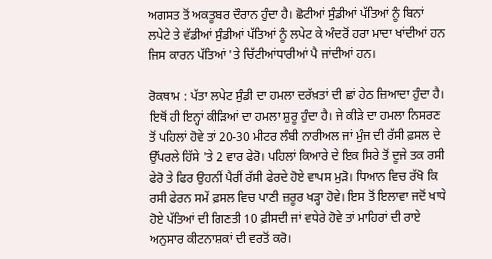ਅਗਸਤ ਤੋਂ ਅਕਤੂਬਰ ਦੌਰਾਨ ਹੁੰਦਾ ਹੈ। ਛੋਟੀਆਂ ਸੁੰਡੀਆਂ ਪੱਤਿਆਂ ਨੂੰ ਬਿਨਾਂ ਲਪੇਟੇ ਤੇ ਵੱਡੀਆਂ ਸੁੰਡੀਆਂ ਪੱਤਿਆਂ ਨੂੰ ਲਪੇਟ ਕੇ ਅੰਦਰੋਂ ਹਰਾ ਮਾਦਾ ਖਾਂਦੀਆਂ ਹਨ ਜਿਸ ਕਾਰਨ ਪੱਤਿਆਂ 'ਤੇ ਚਿੱਟੀਆਂਧਾਰੀਆਂ ਪੈ ਜਾਂਦੀਆਂ ਹਨ।

ਰੋਕਥਾਮ : ਪੱਤਾ ਲਪੇਟ ਸੁੰਡੀ ਦਾ ਹਮਲਾ ਦਰੱਖ਼ਤਾਂ ਦੀ ਛਾਂ ਹੇਠ ਜ਼ਿਆਦਾ ਹੁੰਦਾ ਹੈ। ਇਥੋਂ ਹੀ ਇਨ੍ਹਾਂ ਕੀੜਿਆਂ ਦਾ ਹਮਲਾ ਸ਼ੁਰੂ ਹੁੰਦਾ ਹੈ। ਜੇ ਕੀੜੇ ਦਾ ਹਮਲਾ ਨਿਸਰਣ ਤੋਂ ਪਹਿਲਾਂ ਹੋਵੇ ਤਾਂ 20-30 ਮੀਟਰ ਲੰਬੀ ਨਾਰੀਅਲ ਜਾਂ ਮੁੰਜ ਦੀ ਰੱਸੀ ਫ਼ਸਲ ਦੇ ਉੱਪਰਲੇ ਹਿੱਸੇ 'ਤੇ 2 ਵਾਰ ਫੇਰੋ। ਪਹਿਲਾਂ ਕਿਆਰੇ ਦੇ ਇਕ ਸਿਰੇ ਤੋਂ ਦੂਜੇ ਤਕ ਰਸੀ ਫੇਰੋ ਤੇ ਫਿਰ ਉਹਨੀਂ ਪੈਰੀਂ ਰੱਸੀ ਫੇਰਦੇ ਹੋਏ ਵਾਪਸ ਮੁੜੋ। ਧਿਆਨ ਵਿਚ ਰੱਖੋ ਕਿ ਰਸੀ ਫੇਰਨ ਸਮੇਂ ਫ਼ਸਲ ਵਿਚ ਪਾਣੀ ਜ਼ਰੂਰ ਖੜ੍ਹਾ ਹੋਵੇ। ਇਸ ਤੋਂ ਇਲਾਵਾ ਜਦੋਂ ਖਾਧੇ ਹੋਏ ਪੱਤਿਆਂ ਦੀ ਗਿਣਤੀ 10 ਫ਼ੀਸਦੀ ਜਾਂ ਵਧੇਰੇ ਹੋਵੇ ਤਾਂ ਮਾਹਿਰਾਂ ਦੀ ਰਾਏ ਅਨੁਸਾਰ ਕੀਟਨਾਸ਼ਕਾਂ ਦੀ ਵਰਤੋਂ ਕਰੋ।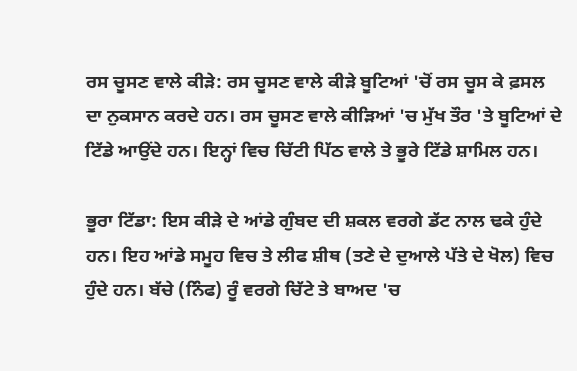ਰਸ ਚੂਸਣ ਵਾਲੇ ਕੀੜੇ: ਰਸ ਚੂਸਣ ਵਾਲੇ ਕੀੜੇ ਬੂਟਿਆਂ 'ਚੋਂ ਰਸ ਚੂਸ ਕੇ ਫ਼ਸਲ ਦਾ ਨੁਕਸਾਨ ਕਰਦੇ ਹਨ। ਰਸ ਚੂਸਣ ਵਾਲੇ ਕੀੜਿਆਂ 'ਚ ਮੁੱਖ ਤੌਰ 'ਤੇ ਬੂਟਿਆਂ ਦੇ ਟਿੱਡੇ ਆਉਂਦੇ ਹਨ। ਇਨ੍ਹਾਂ ਵਿਚ ਚਿੱਟੀ ਪਿੱਠ ਵਾਲੇ ਤੇ ਭੂਰੇ ਟਿੱਡੇ ਸ਼ਾਮਿਲ ਹਨ।

ਭੂਰਾ ਟਿੱਡਾ: ਇਸ ਕੀੜੇ ਦੇ ਆਂਡੇ ਗੁੰਬਦ ਦੀ ਸ਼ਕਲ ਵਰਗੇ ਡੱਟ ਨਾਲ ਢਕੇ ਹੁੰਦੇ ਹਨ। ਇਹ ਆਂਡੇ ਸਮੂਹ ਵਿਚ ਤੇ ਲੀਫ ਸ਼ੀਥ (ਤਣੇ ਦੇ ਦੁਆਲੇ ਪੱਤੇ ਦੇ ਖੋਲ) ਵਿਚ ਹੁੰਦੇ ਹਨ। ਬੱਚੇ (ਨਿੰਫ) ਰੂੰ ਵਰਗੇ ਚਿੱਟੇ ਤੇ ਬਾਅਦ 'ਚ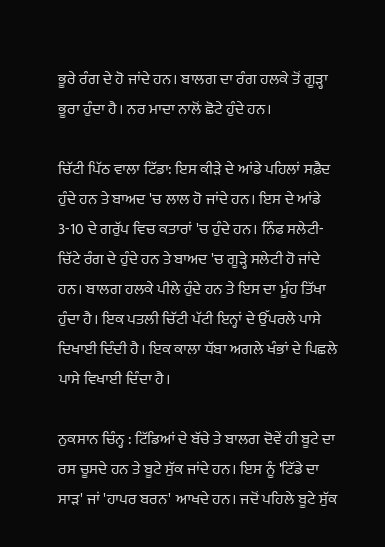ਭੂਰੇ ਰੰਗ ਦੇ ਹੋ ਜਾਂਦੇ ਹਨ। ਬਾਲਗ ਦਾ ਰੰਗ ਹਲਕੇ ਤੋਂ ਗੂੜ੍ਹਾ ਭੂਰਾ ਹੁੰਦਾ ਹੈ। ਨਰ ਮਾਦਾ ਨਾਲੋਂ ਛੋਟੇ ਹੁੰਦੇ ਹਨ।

ਚਿੱਟੀ ਪਿੱਠ ਵਾਲਾ ਟਿੱਡਾ: ਇਸ ਕੀੜੇ ਦੇ ਆਂਡੇ ਪਹਿਲਾਂ ਸਫ਼ੈਦ ਹੁੰਦੇ ਹਨ ਤੇ ਬਾਅਦ 'ਚ ਲਾਲ ਹੋ ਜਾਂਦੇ ਹਨ। ਇਸ ਦੇ ਆਂਡੇ 3-10 ਦੇ ਗਰੁੱਪ ਵਿਚ ਕਤਾਰਾਂ 'ਚ ਹੁੰਦੇ ਹਨ। ਨਿੰਫ ਸਲੇਟੀ-ਚਿੱਟੇ ਰੰਗ ਦੇ ਹੁੰਦੇ ਹਨ ਤੇ ਬਾਅਦ 'ਚ ਗੂੜ੍ਹੇ ਸਲੇਟੀ ਹੋ ਜਾਂਦੇ ਹਨ। ਬਾਲਗ ਹਲਕੇ ਪੀਲੇ ਹੁੰਦੇ ਹਨ ਤੇ ਇਸ ਦਾ ਮੂੰਹ ਤਿੱਖਾ ਹੁੰਦਾ ਹੈ। ਇਕ ਪਤਲੀ ਚਿੱਟੀ ਪੱਟੀ ਇਨ੍ਹਾਂ ਦੇ ਉੱਪਰਲੇ ਪਾਸੇ ਦਿਖਾਈ ਦਿੰਦੀ ਹੈ। ਇਕ ਕਾਲਾ ਧੱਬਾ ਅਗਲੇ ਖੰਭਾਂ ਦੇ ਪਿਛਲੇ ਪਾਸੇ ਵਿਖਾਈ ਦਿੰਦਾ ਹੈ।

ਨੁਕਸਾਨ ਚਿੰਨ੍ਹ : ਟਿੱਡਿਆਂ ਦੇ ਬੱਚੇ ਤੇ ਬਾਲਗ ਦੋਵੇਂ ਹੀ ਬੂਟੇ ਦਾ ਰਸ ਚੂਸਦੇ ਹਨ ਤੇ ਬੂਟੇ ਸੁੱਕ ਜਾਂਦੇ ਹਨ। ਇਸ ਨੂੰ 'ਟਿੱਡੇ ਦਾ ਸਾੜ' ਜਾਂ 'ਹਾਪਰ ਬਰਨ' ਆਖਦੇ ਹਨ। ਜਦੋਂ ਪਹਿਲੇ ਬੂਟੇ ਸੁੱਕ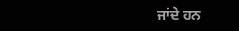ਜਾਂਦੇ ਹਨ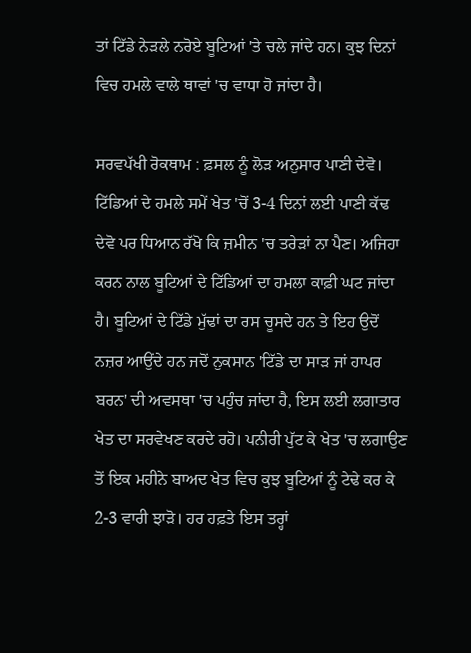ਤਾਂ ਟਿੱਡੇ ਨੇੜਲੇ ਨਰੋਏ ਬੂਟਿਆਂ 'ਤੇ ਚਲੇ ਜਾਂਦੇ ਹਨ। ਕੁਝ ਦਿਨਾਂ ਵਿਚ ਹਮਲੇ ਵਾਲੇ ਥਾਵਾਂ 'ਚ ਵਾਧਾ ਹੋ ਜਾਂਦਾ ਹੈ।

ਸਰਵਪੱਖੀ ਰੋਕਥਾਮ : ਫ਼ਸਲ ਨੂੰ ਲੋੜ ਅਨੁਸਾਰ ਪਾਣੀ ਦੇਵੋ। ਟਿੱਡਿਆਂ ਦੇ ਹਮਲੇ ਸਮੇਂ ਖੇਤ 'ਚੋਂ 3-4 ਦਿਨਾਂ ਲਈ ਪਾਣੀ ਕੱਢ ਦੇਵੋ ਪਰ ਧਿਆਨ ਰੱਖੋ ਕਿ ਜ਼ਮੀਨ 'ਚ ਤਰੇੜਾਂ ਨਾ ਪੈਣ। ਅਜਿਹਾ ਕਰਨ ਨਾਲ ਬੂਟਿਆਂ ਦੇ ਟਿੱਡਿਆਂ ਦਾ ਹਮਲਾ ਕਾਫ਼ੀ ਘਟ ਜਾਂਦਾ ਹੈ। ਬੂਟਿਆਂ ਦੇ ਟਿੱਡੇ ਮੁੱਢਾਂ ਦਾ ਰਸ ਚੂਸਦੇ ਹਨ ਤੇ ਇਹ ਉਦੋਂ ਨਜ਼ਰ ਆਉਂਦੇ ਹਨ ਜਦੋਂ ਨੁਕਸਾਨ 'ਟਿੱਡੇ ਦਾ ਸਾੜ ਜਾਂ ਹਾਪਰ ਬਰਨ' ਦੀ ਅਵਸਥਾ 'ਚ ਪਹੁੰਚ ਜਾਂਦਾ ਹੈ, ਇਸ ਲਈ ਲਗਾਤਾਰ ਖੇਤ ਦਾ ਸਰਵੇਖਣ ਕਰਦੇ ਰਹੋ। ਪਨੀਰੀ ਪੁੱਟ ਕੇ ਖੇਤ 'ਚ ਲਗਾਉਣ ਤੋਂ ਇਕ ਮਹੀਨੇ ਬਾਅਦ ਖੇਤ ਵਿਚ ਕੁਝ ਬੂਟਿਆਂ ਨੂੰ ਟੇਢੇ ਕਰ ਕੇ 2-3 ਵਾਰੀ ਝਾੜੋ। ਹਰ ਹਫ਼ਤੇ ਇਸ ਤਰ੍ਹਾਂ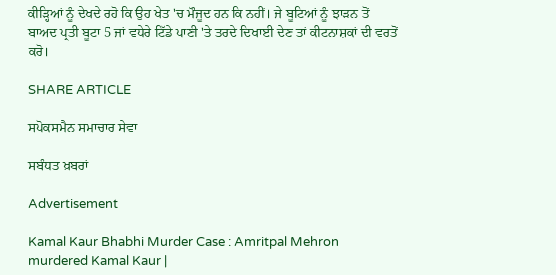ਕੀੜ੍ਹਿਆਂ ਨੂੰ ਦੇਖਦੇ ਰਹੋ ਕਿ ਉਹ ਖੇਤ 'ਚ ਮੌਜੂਦ ਹਨ ਕਿ ਨਹੀਂ। ਜੇ ਬੂਟਿਆਂ ਨੂੰ ਝਾੜਨ ਤੋਂ ਬਾਅਦ ਪ੍ਰਤੀ ਬੂਟਾ 5 ਜਾਂ ਵਧੇਰੇ ਟਿੱਡੇ ਪਾਣੀ 'ਤੇ ਤਰਦੇ ਦਿਖਾਈ ਦੇਣ ਤਾਂ ਕੀਟਨਾਸ਼ਕਾਂ ਦੀ ਵਰਤੋਂ ਕਰੋ।

SHARE ARTICLE

ਸਪੋਕਸਮੈਨ ਸਮਾਚਾਰ ਸੇਵਾ

ਸਬੰਧਤ ਖ਼ਬਰਾਂ

Advertisement

Kamal Kaur Bhabhi Murder Case : Amritpal Mehron murdered Kamal Kaur |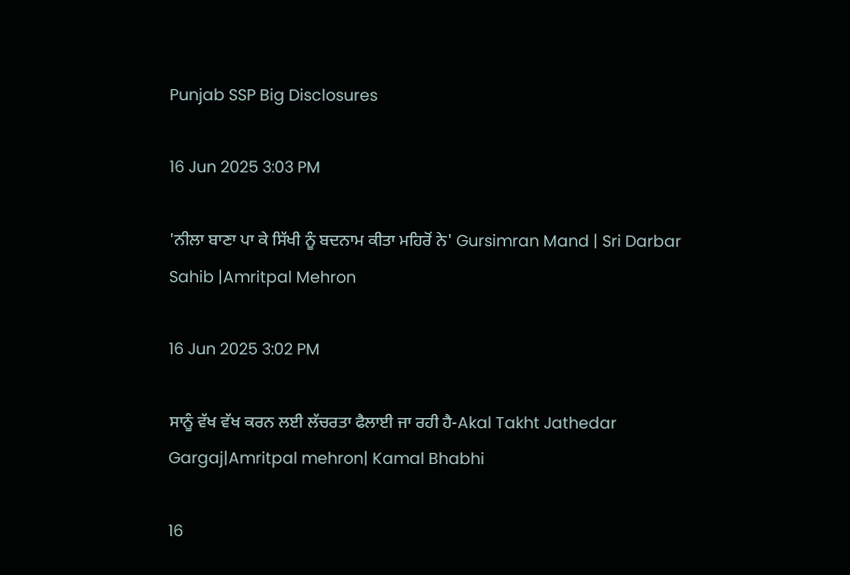Punjab SSP Big Disclosures

16 Jun 2025 3:03 PM

'ਨੀਲਾ ਬਾਣਾ ਪਾ ਕੇ ਸਿੱਖੀ ਨੂੰ ਬਦਨਾਮ ਕੀਤਾ ਮਹਿਰੋਂ ਨੇ' Gursimran Mand | Sri Darbar Sahib |Amritpal Mehron

16 Jun 2025 3:02 PM

ਸਾਨੂੰ ਵੱਖ ਵੱਖ ਕਰਨ ਲਈ ਲੱਚਰਤਾ ਫੈਲਾਈ ਜਾ ਰਹੀ ਹੈ-Akal Takht Jathedar Gargaj|Amritpal mehron| Kamal Bhabhi

16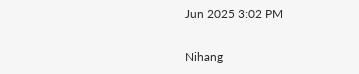Jun 2025 3:02 PM

Nihang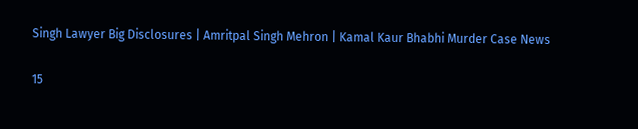Singh Lawyer Big Disclosures | Amritpal Singh Mehron | Kamal Kaur Bhabhi Murder Case News

15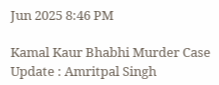Jun 2025 8:46 PM

Kamal Kaur Bhabhi Murder Case Update : Amritpal Singh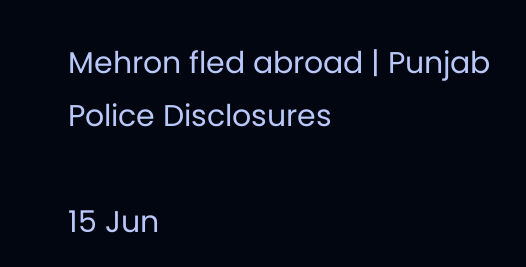Mehron fled abroad | Punjab Police Disclosures

15 Jun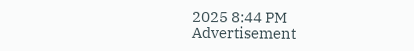2025 8:44 PM
Advertisement